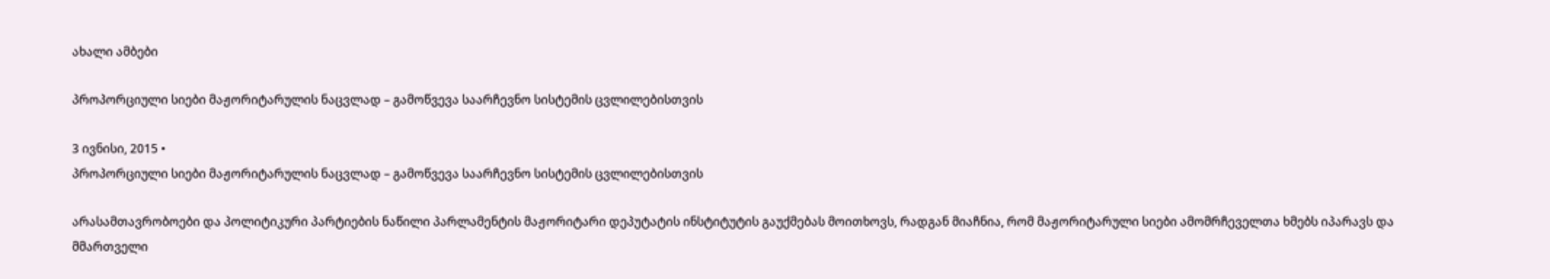ახალი ამბები

პროპორციული სიები მაჟორიტარულის ნაცვლად – გამოწვევა საარჩევნო სისტემის ცვლილებისთვის

3 ივნისი, 2015 •
პროპორციული სიები მაჟორიტარულის ნაცვლად – გამოწვევა საარჩევნო სისტემის ცვლილებისთვის

არასამთავრობოები და პოლიტიკური პარტიების ნაწილი პარლამენტის მაჟორიტარი დეპუტატის ინსტიტუტის გაუქმებას მოითხოვს, რადგან მიაჩნია, რომ მაჟორიტარული სიები ამომრჩეველთა ხმებს იპარავს და მმართველი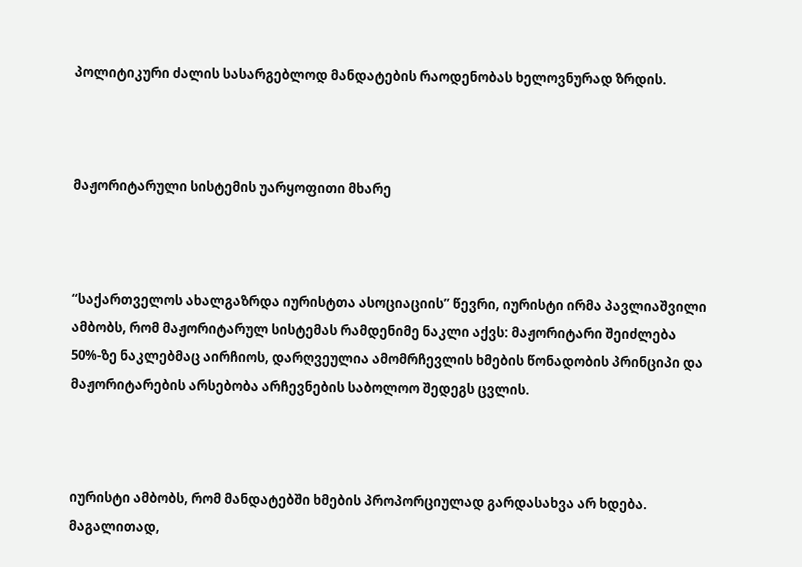პოლიტიკური ძალის სასარგებლოდ მანდატების რაოდენობას ხელოვნურად ზრდის.



მაჟორიტარული სისტემის უარყოფითი მხარე



“საქართველოს ახალგაზრდა იურისტთა ასოციაციის” წევრი, იურისტი ირმა პავლიაშვილი ამბობს, რომ მაჟორიტარულ სისტემას რამდენიმე ნაკლი აქვს: მაჟორიტარი შეიძლება 50%-ზე ნაკლებმაც აირჩიოს, დარღვეულია ამომრჩევლის ხმების წონადობის პრინციპი და მაჟორიტარების არსებობა არჩევნების საბოლოო შედეგს ცვლის.



იურისტი ამბობს, რომ მანდატებში ხმების პროპორციულად გარდასახვა არ ხდება. მაგალითად,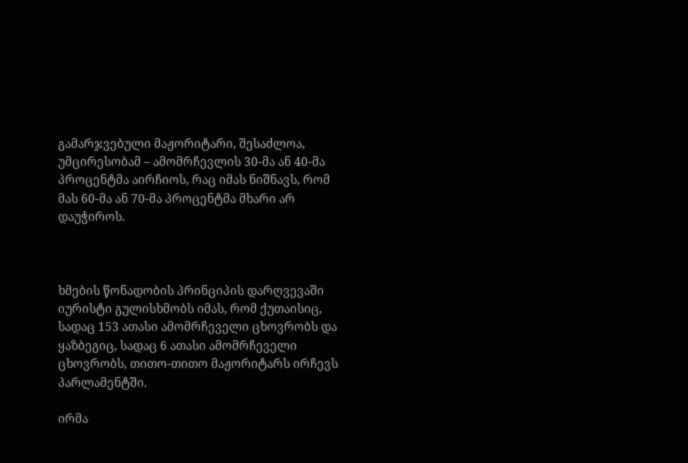გამარჯვებული მაჟორიტარი, შესაძლოა, უმცირესობამ – ამომრჩევლის 30-მა ან 40-მა პროცენტმა აირჩიოს, რაც იმას ნიშნავს, რომ მას 60-მა ან 70-მა პროცენტმა მხარი არ დაუჭიროს.



ხმების წონადობის პრინციპის დარღვევაში იურისტი გულისხმობს იმას, რომ ქუთაისიც, სადაც 153 ათასი ამომრჩეველი ცხოვრობს და ყაზბეგიც, სადაც 6 ათასი ამომრჩეველი ცხოვრობს, თითო-თითო მაჟორიტარს ირჩევს პარლამენტში.

ირმა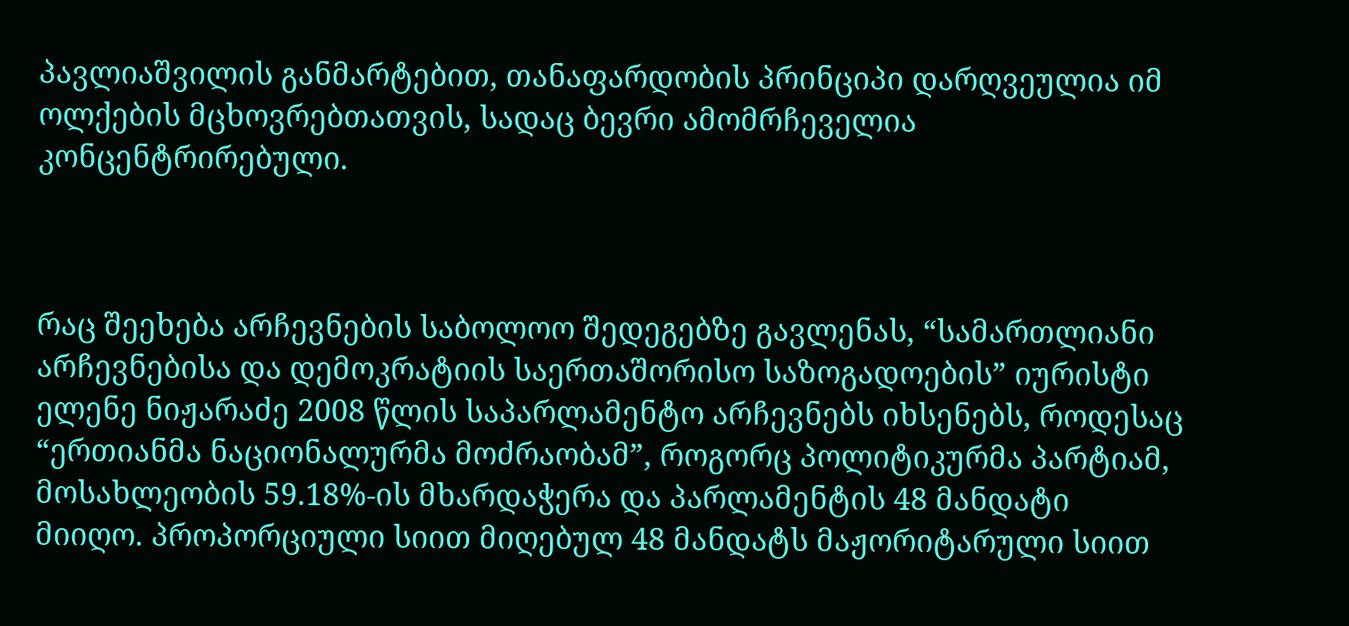პავლიაშვილის განმარტებით, თანაფარდობის პრინციპი დარღვეულია იმ ოლქების მცხოვრებთათვის, სადაც ბევრი ამომრჩეველია კონცენტრირებული.



რაც შეეხება არჩევნების საბოლოო შედეგებზე გავლენას, “სამართლიანი არჩევნებისა და დემოკრატიის საერთაშორისო საზოგადოების” იურისტი ელენე ნიჟარაძე 2008 წლის საპარლამენტო არჩევნებს იხსენებს, როდესაც “ერთიანმა ნაციონალურმა მოძრაობამ”, როგორც პოლიტიკურმა პარტიამ, მოსახლეობის 59.18%-ის მხარდაჭერა და პარლამენტის 48 მანდატი მიიღო. პროპორციული სიით მიღებულ 48 მანდატს მაჟორიტარული სიით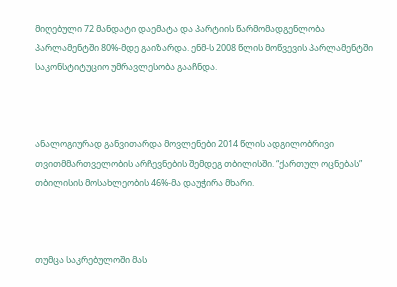მიღებული 72 მანდატი დაემატა და პარტიის წარმომადგენლობა პარლამენტში 80%-მდე გაიზარდა. ენმ-ს 2008 წლის მოწვევის პარლამენტში საკონსტიტუციო უმრავლესობა გააჩნდა.



ანალოგიურად განვითარდა მოვლენები 2014 წლის ადგილობრივი თვითმმართველობის არჩევნების შემდეგ თბილისში. “ქართულ ოცნებას” თბილისის მოსახლეობის 46%-მა დაუჭირა მხარი.



თუმცა საკრებულოში მას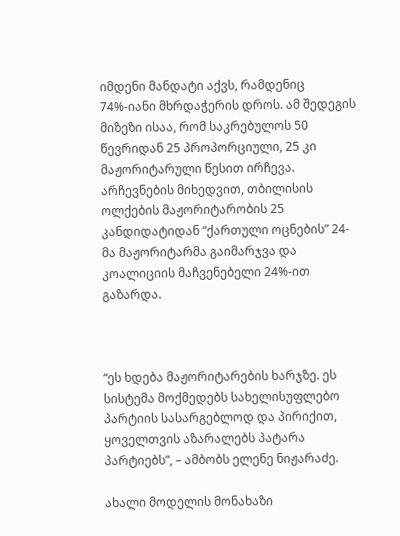იმდენი მანდატი აქვს, რამდენიც 74%-იანი მხრდაჭერის დროს. ამ შედეგის მიზეზი ისაა, რომ საკრებულოს 50 წევრიდან 25 პროპორციული, 25 კი მაჟორიტარული წესით ირჩევა. არჩევნების მიხედვით, თბილისის ოლქების მაჟორიტარობის 25 კანდიდატიდან “ქართული ოცნების” 24-მა მაჟორიტარმა გაიმარჯვა და კოალიციის მაჩვენებელი 24%-ით გაზარდა.



“ეს ხდება მაჟორიტარების ხარჯზე. ეს სისტემა მოქმედებს სახელისუფლებო პარტიის სასარგებლოდ და პირიქით, ყოველთვის აზარალებს პატარა პარტიებს”, – ამბობს ელენე ნიჟარაძე.

ახალი მოდელის მონახაზი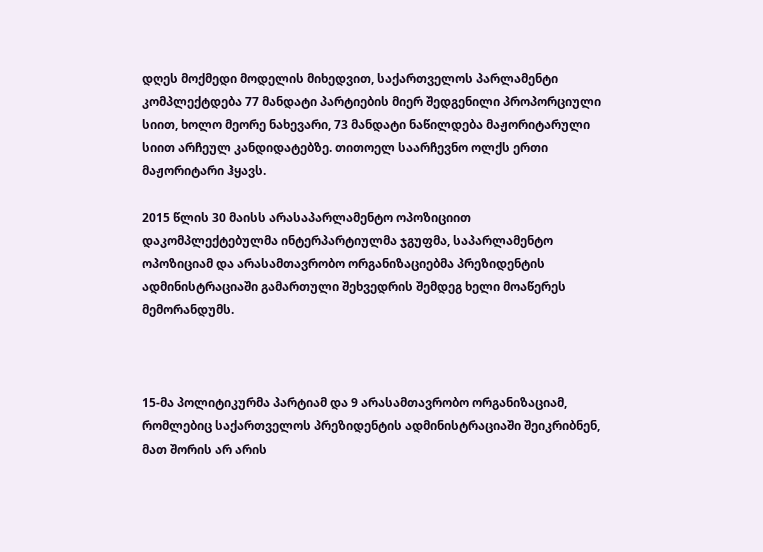დღეს მოქმედი მოდელის მიხედვით, საქართველოს პარლამენტი კომპლექტდება 77 მანდატი პარტიების მიერ შედგენილი პროპორციული სიით, ხოლო მეორე ნახევარი, 73 მანდატი ნაწილდება მაჟორიტარული სიით არჩეულ კანდიდატებზე. თითოელ საარჩევნო ოლქს ერთი მაჟორიტარი ჰყავს.

2015 წლის 30 მაისს არასაპარლამენტო ოპოზიციით დაკომპლექტებულმა ინტერპარტიულმა ჯგუფმა, საპარლამენტო ოპოზიციამ და არასამთავრობო ორგანიზაციებმა პრეზიდენტის ადმინისტრაციაში გამართული შეხვედრის შემდეგ ხელი მოაწერეს მემორანდუმს.



15-მა პოლიტიკურმა პარტიამ და 9 არასამთავრობო ორგანიზაციამ, რომლებიც საქართველოს პრეზიდენტის ადმინისტრაციაში შეიკრიბნენ, მათ შორის არ არის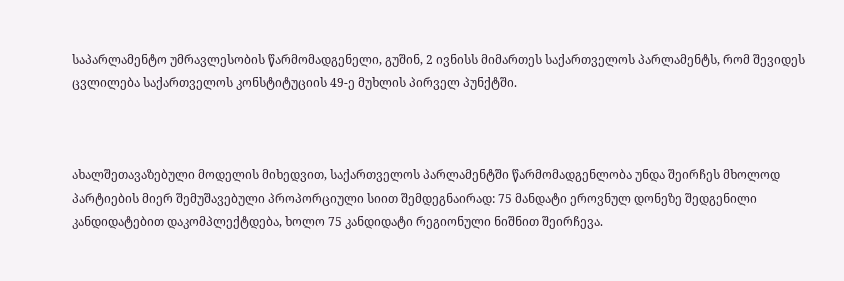საპარლამენტო უმრავლესობის წარმომადგენელი, გუშინ, 2 ივნისს მიმართეს საქართველოს პარლამენტს, რომ შევიდეს ცვლილება საქართველოს კონსტიტუციის 49-ე მუხლის პირველ პუნქტში.



ახალშეთავაზებული მოდელის მიხედვით, საქართველოს პარლამენტში წარმომადგენლობა უნდა შეირჩეს მხოლოდ პარტიების მიერ შემუშავებული პროპორციული სიით შემდეგნაირად: 75 მანდატი ეროვნულ დონეზე შედგენილი კანდიდატებით დაკომპლექტდება, ხოლო 75 კანდიდატი რეგიონული ნიშნით შეირჩევა.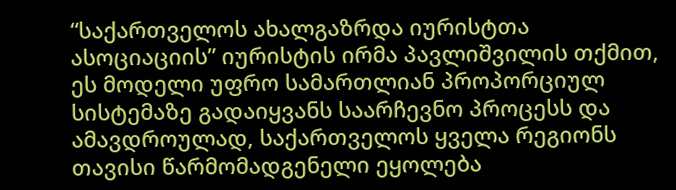“საქართველოს ახალგაზრდა იურისტთა ასოციაციის” იურისტის ირმა პავლიშვილის თქმით, ეს მოდელი უფრო სამართლიან პროპორციულ სისტემაზე გადაიყვანს საარჩევნო პროცესს და ამავდროულად, საქართველოს ყველა რეგიონს თავისი წარმომადგენელი ეყოლება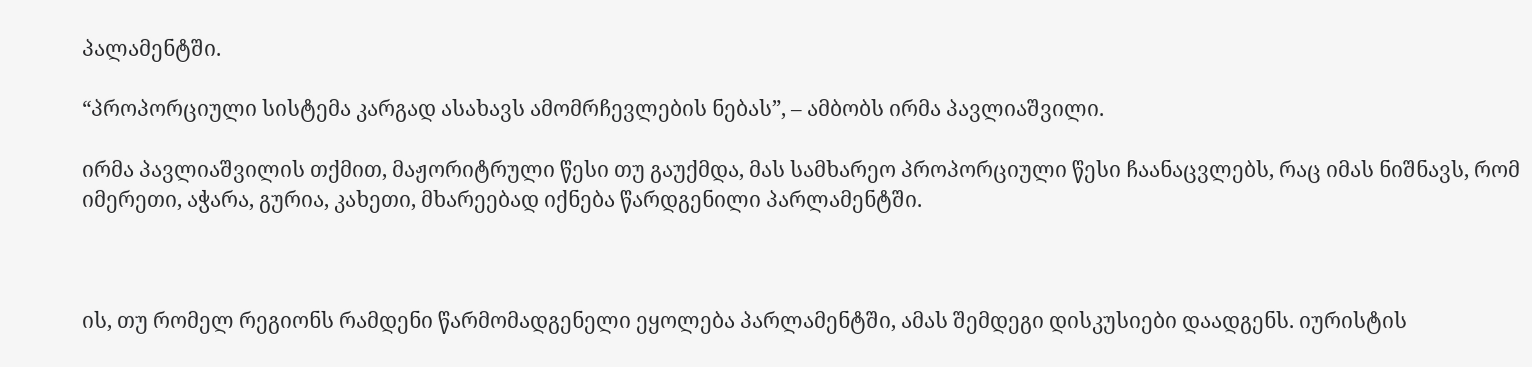პალამენტში.

“პროპორციული სისტემა კარგად ასახავს ამომრჩევლების ნებას”, – ამბობს ირმა პავლიაშვილი.

ირმა პავლიაშვილის თქმით, მაჟორიტრული წესი თუ გაუქმდა, მას სამხარეო პროპორციული წესი ჩაანაცვლებს, რაც იმას ნიშნავს, რომ იმერეთი, აჭარა, გურია, კახეთი, მხარეებად იქნება წარდგენილი პარლამენტში.



ის, თუ რომელ რეგიონს რამდენი წარმომადგენელი ეყოლება პარლამენტში, ამას შემდეგი დისკუსიები დაადგენს. იურისტის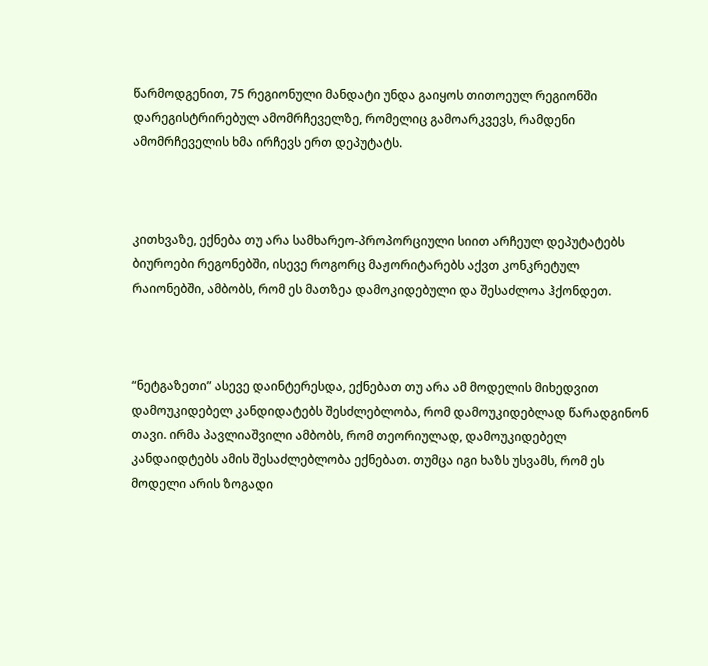წარმოდგენით, 75 რეგიონული მანდატი უნდა გაიყოს თითოეულ რეგიონში დარეგისტრირებულ ამომრჩეველზე, რომელიც გამოარკვევს, რამდენი ამომრჩეველის ხმა ირჩევს ერთ დეპუტატს.



კითხვაზე, ექნება თუ არა სამხარეო-პროპორციული სიით არჩეულ დეპუტატებს ბიუროები რეგონებში, ისევე როგორც მაჟორიტარებს აქვთ კონკრეტულ რაიონებში, ამბობს, რომ ეს მათზეა დამოკიდებული და შესაძლოა ჰქონდეთ.



“ნეტგაზეთი” ასევე დაინტერესდა, ექნებათ თუ არა ამ მოდელის მიხედვით დამოუკიდებელ კანდიდატებს შესძლებლობა, რომ დამოუკიდებლად წარადგინონ თავი. ირმა პავლიაშვილი ამბობს, რომ თეორიულად, დამოუკიდებელ კანდაიდტებს ამის შესაძლებლობა ექნებათ. თუმცა იგი ხაზს უსვამს, რომ ეს მოდელი არის ზოგადი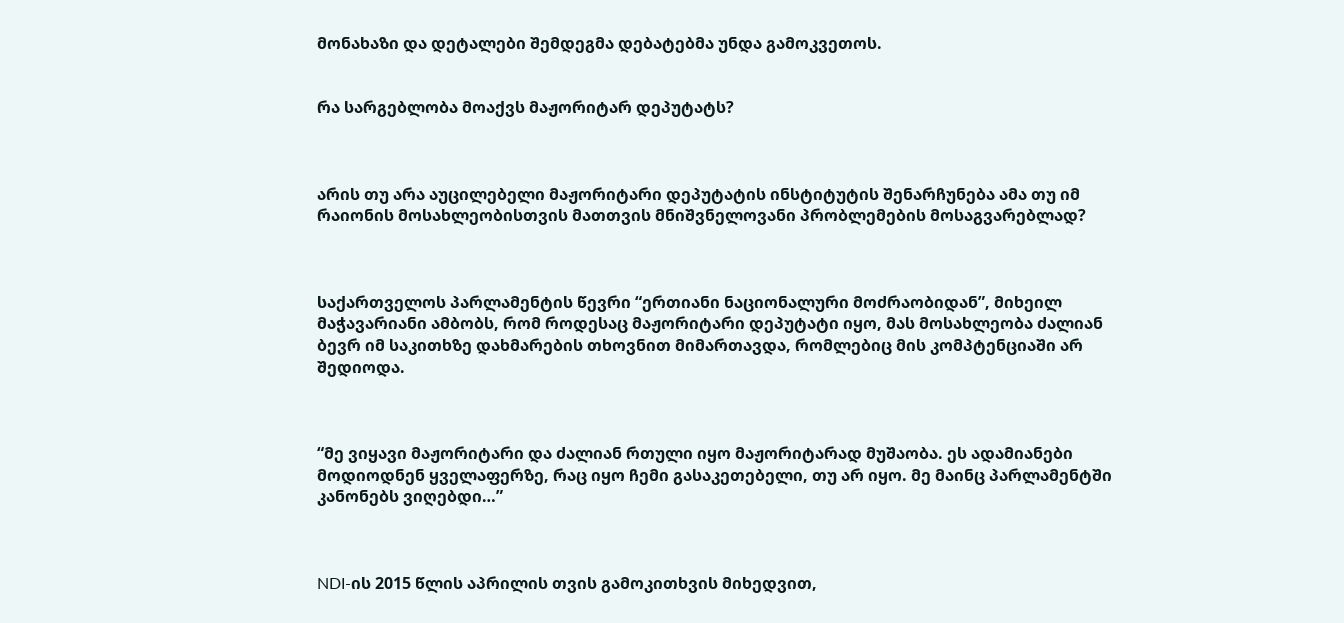მონახაზი და დეტალები შემდეგმა დებატებმა უნდა გამოკვეთოს.


რა სარგებლობა მოაქვს მაჟორიტარ დეპუტატს?



არის თუ არა აუცილებელი მაჟორიტარი დეპუტატის ინსტიტუტის შენარჩუნება ამა თუ იმ რაიონის მოსახლეობისთვის მათთვის მნიშვნელოვანი პრობლემების მოსაგვარებლად?



საქართველოს პარლამენტის წევრი “ერთიანი ნაციონალური მოძრაობიდან”, მიხეილ მაჭავარიანი ამბობს, რომ როდესაც მაჟორიტარი დეპუტატი იყო, მას მოსახლეობა ძალიან ბევრ იმ საკითხზე დახმარების თხოვნით მიმართავდა, რომლებიც მის კომპტენციაში არ შედიოდა.



“მე ვიყავი მაჟორიტარი და ძალიან რთული იყო მაჟორიტარად მუშაობა. ეს ადამიანები მოდიოდნენ ყველაფერზე, რაც იყო ჩემი გასაკეთებელი, თუ არ იყო. მე მაინც პარლამენტში კანონებს ვიღებდი…”



NDI-ის 2015 წლის აპრილის თვის გამოკითხვის მიხედვით,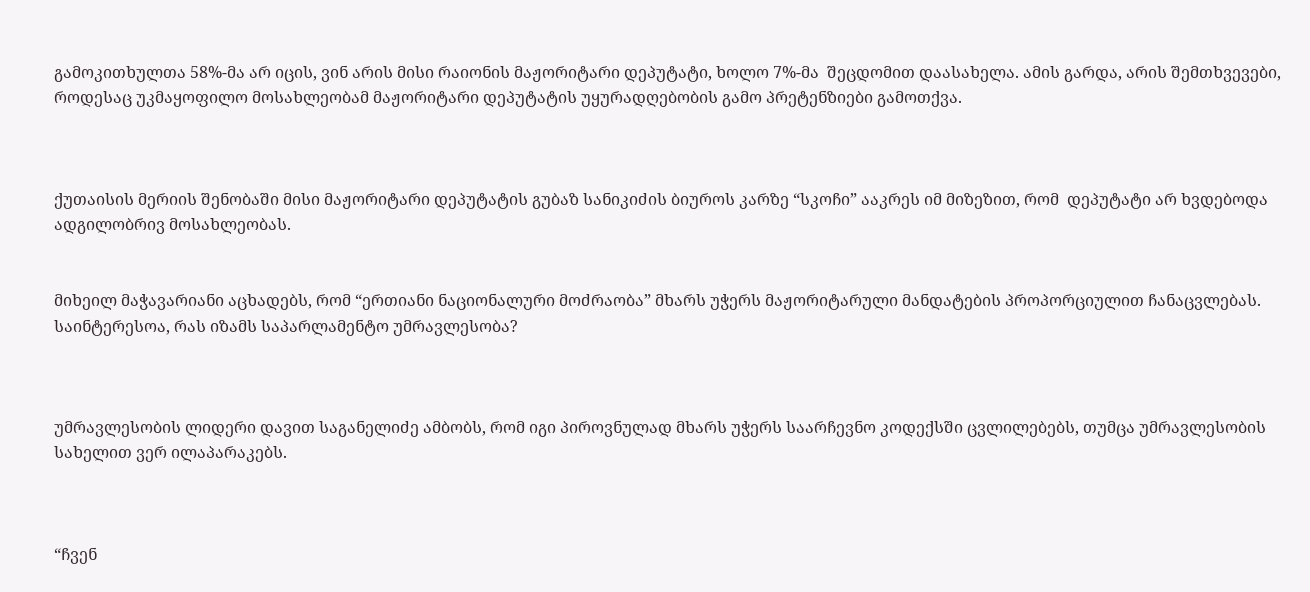გამოკითხულთა 58%-მა არ იცის, ვინ არის მისი რაიონის მაჟორიტარი დეპუტატი, ხოლო 7%-მა  შეცდომით დაასახელა. ამის გარდა, არის შემთხვევები, როდესაც უკმაყოფილო მოსახლეობამ მაჟორიტარი დეპუტატის უყურადღებობის გამო პრეტენზიები გამოთქვა.



ქუთაისის მერიის შენობაში მისი მაჟორიტარი დეპუტატის გუბაზ სანიკიძის ბიუროს კარზე “სკოჩი” ააკრეს იმ მიზეზით, რომ  დეპუტატი არ ხვდებოდა ადგილობრივ მოსახლეობას.


მიხეილ მაჭავარიანი აცხადებს, რომ “ერთიანი ნაციონალური მოძრაობა” მხარს უჭერს მაჟორიტარული მანდატების პროპორციულით ჩანაცვლებას. საინტერესოა, რას იზამს საპარლამენტო უმრავლესობა?



უმრავლესობის ლიდერი დავით საგანელიძე ამბობს, რომ იგი პიროვნულად მხარს უჭერს საარჩევნო კოდექსში ცვლილებებს, თუმცა უმრავლესობის სახელით ვერ ილაპარაკებს.



“ჩვენ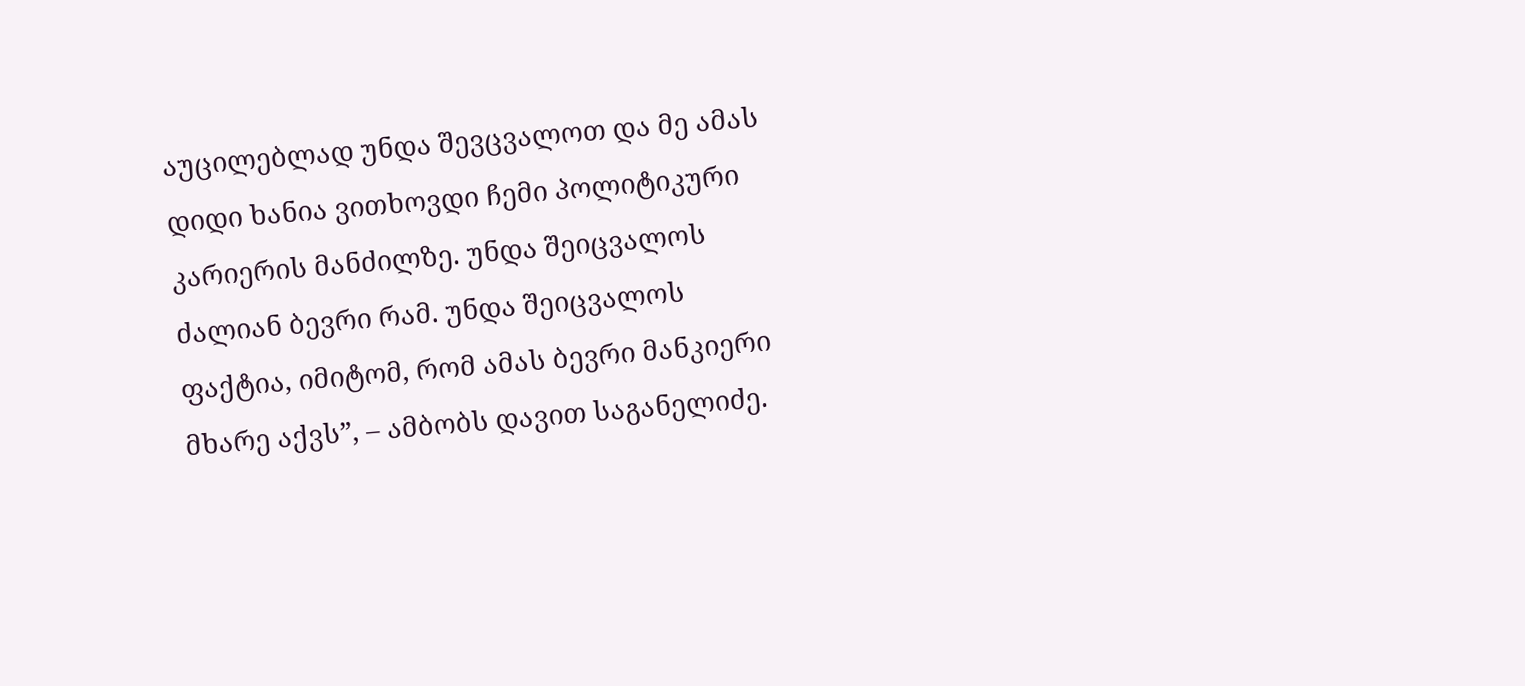აუცილებლად უნდა შევცვალოთ და მე ამას დიდი ხანია ვითხოვდი ჩემი პოლიტიკური კარიერის მანძილზე. უნდა შეიცვალოს ძალიან ბევრი რამ. უნდა შეიცვალოს ფაქტია, იმიტომ, რომ ამას ბევრი მანკიერი მხარე აქვს”, – ამბობს დავით საგანელიძე.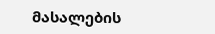მასალების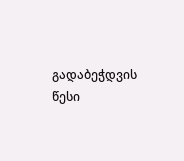გადაბეჭდვის წესი